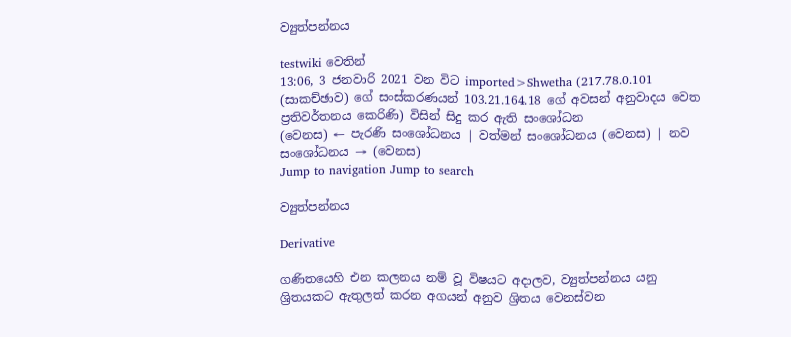ව්‍යුත්පන්නය

testwiki වෙතින්
13:06, 3 ජනවාරි 2021 වන විට imported>Shwetha (217.78.0.101 (සාකච්ඡාව) ගේ සංස්කරණයන් 103.21.164.18 ගේ අවසන් අනුවාදය වෙත ප්‍රතිවර්තනය කෙරිණි) විසින් සිදු කර ඇති සංශෝධන
(වෙනස) ← පැරණි සංශෝධනය | වත්මන් සංශෝධනය (වෙනස) | නව සංශෝධනය → (වෙනස)
Jump to navigation Jump to search

ව්‍යුත්පන්නය

Derivative

ගණිතයෙහි එන කලනය නම් වූ විෂයට අදාලව, ව්‍යුත්පන්නය යනු ශ්‍රිතයකට ඇතුලත් කරන අගයන් අනුව ශ්‍රිතය වෙනස්වන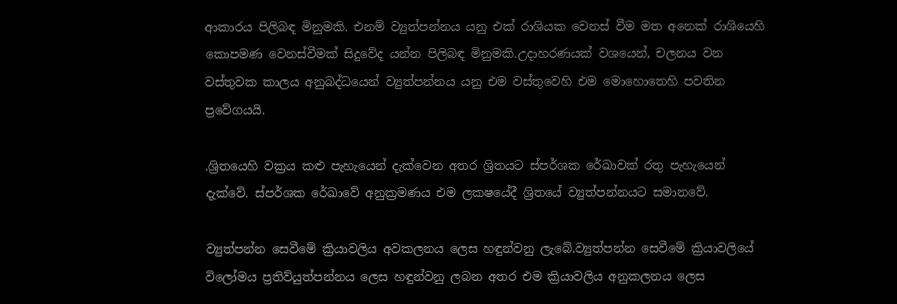ආකාරය පිලිබඳ මිනුමකි. එනම් ව්‍යුත්පන්නය යනු එක්‌ රාශියක වෙනස් වීම මත අනෙක් රාශියෙහි කොපමණ වෙනස්වීමක් සිදුවේද යන්න පිලිබඳ මිනුමකි.උදාහරණයක් වශයෙන්, චලනය වන වස්තුවක කාලය අනුබද්ධයෙන් ව්‍යුත්පන්නය යනු එම වස්තුවෙහි එම මොහොතෙහි පවතින ප්‍රවේගයයි.

.ශ්‍රිතයෙහි වක්‍රය කළු පැහැයෙන් දැක්වෙන අතර ශ්‍රිතයට ස්පර්ශක රේඛාවක් රතු පැහැයෙන් දැක්වේ. ස්පර්ශක රේඛාවේ අනුක්‍රමණය එම ලකෂයේදී ශ්‍රිතයේ ව්‍යුත්පන්නයට සමානවේ.

ව්‍යුත්පන්න සෙවීමේ ක්‍රියාවලිය අවකලනය ලෙස හඳුන්වනු ලැබේ.ව්‍යුත්පන්න සෙවීමේ ක්‍රියාවලියේ විලෝමය ප්‍රතිව්යුත්පන්නය ලෙස හඳුන්වනු ලබන අතර එම ක්‍රියාවලිය අනුකලනය ලෙස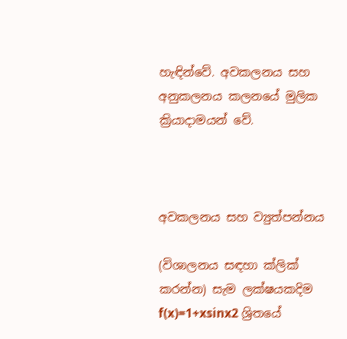හැඳින්වේ. අවකලනය සහ අනුකලනය කලනයේ මුලික ක්‍රියාදාමයන් වේ.



අවකලනය සහ ව්‍යුත්පන්නය

(විශාලනය සඳහා ක්ලික් කරන්න) සැම ලක්ෂයකදිම f(x)=1+xsinx2 ශ්‍රිතයේ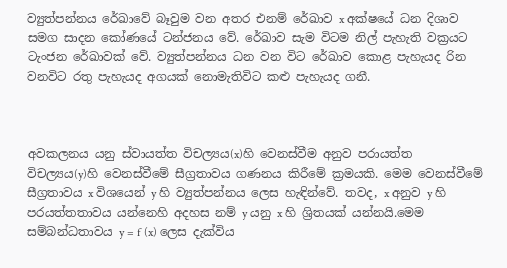ව්‍යුත්පන්නය රේඛාවේ බෑවුම වන අතර එනම් රේඛාව x අක්ෂයේ ධන දිශාව සමග සාදන කෝණයේ ටන්ජනය වේ. රේඛාව සැම විටම නිල් පැහැති වක්‍රයට ටැංජන රේඛාවක් වේ. ව්‍යුත්පන්නය ධන වන විට රේඛාව කොළ පැහැයද රින වනවිට රතු පැහැයද අගයක් නොමැතිවිට කළු පැහැයද ගනී.



අවකලනය යනු ස්වායත්ත විචල්‍යය(x)හි වෙනස්වීම අනුව පරායත්ත විචල්‍යය(y)හි වෙනස්වීමේ සීග්‍රතාවය ගණනය කිරීමේ ක්‍රමයකි. මෙම වෙනස්වීමේ සීග්‍රතාවය x විශයෙන් y හි ව්‍යුත්පන්නය ලෙස හැඳින්වේ. තවද, x අනුව y හි පරයත්තතාවය යන්නෙහි අදහස නම් y යනු x හි ශ්‍රිතයක් යන්නයි.මෙම සම්බන්ධතාවය y = f (x) ලෙස දැක්විය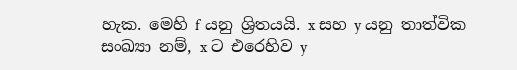හැක. මෙහි f යනු ශ්‍රිතයයි. x සහ y යනු තාත්වික සංඛ්‍යා නම්, x ට එරෙහිව y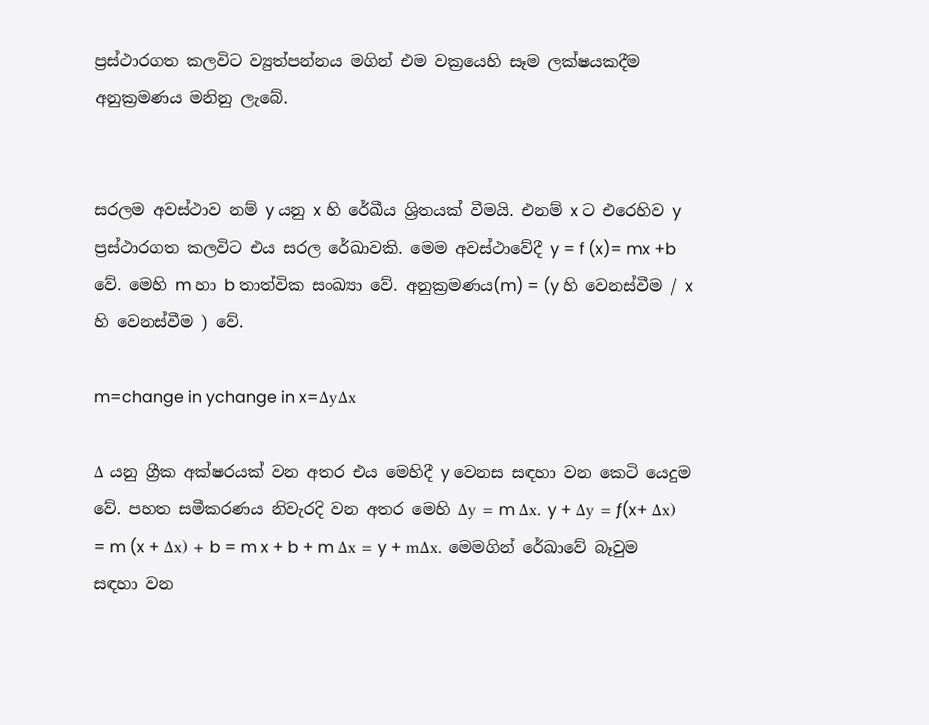ප්‍රස්ථාරගත කලවිට ව්‍යුත්පන්නය මගින් එම වක්‍රයෙහි සෑම ලක්ෂයකදීම අනුක්‍රමණය මනිනු ලැබේ.


සරලම අවස්ථාව නම් y යනු x හි රේඛීය ශ්‍රිතයක් වීමයි. එනම් x ට එරෙහිව y ප්‍රස්ථාරගත කලවිට එය සරල රේඛාවකි. මෙම අවස්ථාවේදී y = f (x)= mx +b වේ. මෙහි m හා b තාත්වික සංඛ්‍යා වේ. අනුක්‍රමණය(m) = (y හි වෙනස්වීම / x හි වෙනස්වීම ) වේ.

m=change in ychange in x=ΔyΔx

Δ යනු ග්‍රීක අක්ෂරයක් වන අතර එය මෙහිදී y වෙනස සඳහා වන කෙටි යෙදුම වේ. පහත සමීකරණය නිවැරදි වන අතර මෙහි Δy = m Δx. y + Δy = ƒ(x+ Δx) = m (x + Δx) + b = m x + b + m Δx = y + mΔx. මෙමගින් රේඛාවේ බෑවුම සඳහා වන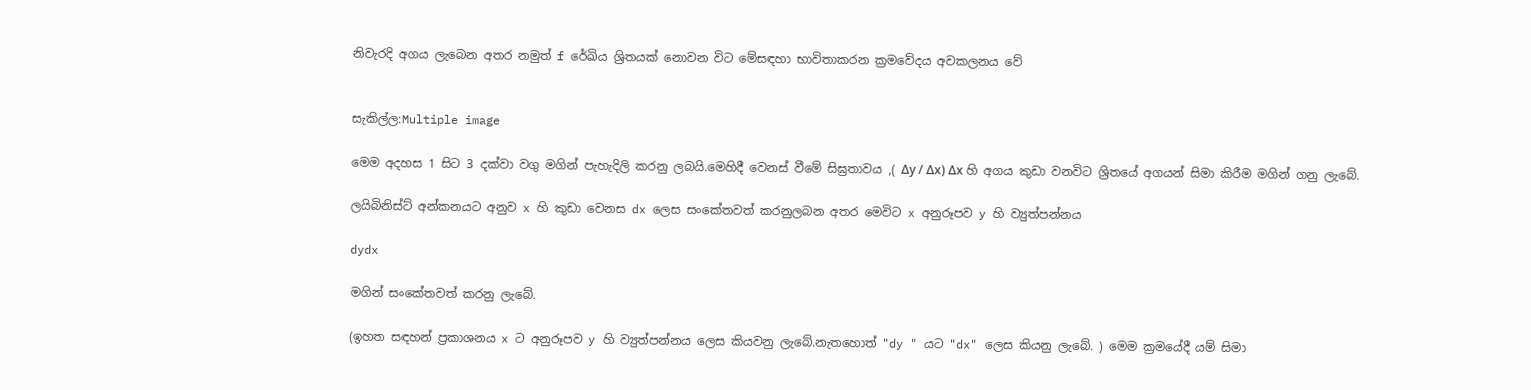නිවැරදි අගය ලැබෙන අතර නමුත් f රේඛිය ශ්‍රිතයක් නොවන විට මේසඳහා භාවිතාකරන ක්‍රමවේදය අවකලනය වේ


සැකිල්ල:Multiple image

මෙම අදහස 1 සිට 3 දක්වා වගු මගින් පැහැදිලි කරනු ලබයි.මෙහිදී වෙනස් වීමේ සිඝ්‍රතාවය ,( Δy / Δx) Δx හි අගය කුඩා වනවිට ශ්‍රිතයේ අගයන් සිමා කිරීම මගින් ගනු ලැබේ.

ලයිබිනිස්ට් අන්කනයට අනුව x හි කුඩා වෙනස dx ලෙස සංකේතවත් කරනුලබන අතර මෙවිට x අනුරූපව y හි ව්‍යුත්පන්නය

dydx

මගින් සංකේතවත් කරනු ලැබේ.

(ඉහත සඳහන් ප්‍රකාශනය x ට අනුරූපව y හි ව්‍යුත්පන්නය ලෙස කියවනු ලැබේ.නැතහොත් "dy " යට "dx" ලෙස කියනු ලැබේ. ) මෙම ක්‍රමයේදී යම් සිමා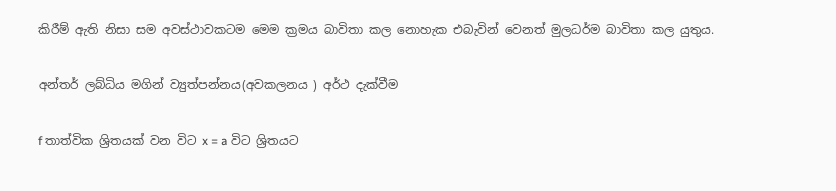කිරීම් ඇති නිසා සම අවස්ථාවකටම මෙම ක්‍රමය බාවිතා කල නොහැක එබැවින් වෙනත් මුලධර්ම බාවිතා කල යුතුය.

අන්තර් ලබ්ධිය මගින් ව්‍යුත්පන්නය(අවකලනය ) අර්ථ දැක්වීම

f තාත්වික ශ්‍රිතයක් වන විට x = a විට ශ්‍රිතයට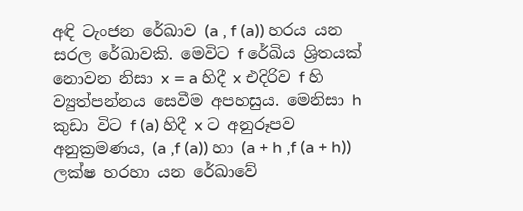අඳි ටැංජන රේඛාව (a , f (a)) හරය යන සරල රේඛාවකි. මෙවිට f රේඛිය ශ්‍රිතයක් නොවන නිසා x = a හිදී x එදිරිව f හි ව්‍යුත්පන්නය සෙවීම අපහසුය. මෙනිසා h කුඩා විට f (a) හිදී x ට අනුරූපව අනුක්‍රමණය, (a ,f (a)) හා (a + h ,f (a + h)) ලක්ෂ හරහා යන රේඛාවේ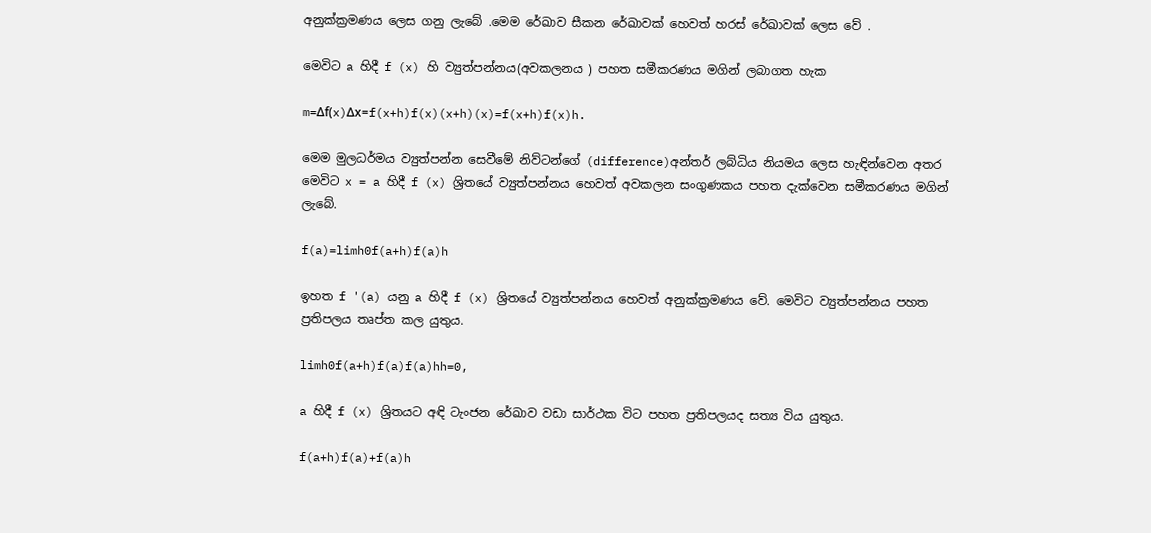අනුක්ක්‍රමණය ලෙස ගනු ලැබේ .මෙම රේඛාව සීකන රේඛාවක් හෙවත් හරස් රේඛාවක් ලෙස වේ .

මෙවිට a හිදී f (x) හි ව්‍යුත්පන්නය(අවකලනය ) පහත සමීකරණය මගින් ලබාගත හැක

m=Δf(x)Δx=f(x+h)f(x)(x+h)(x)=f(x+h)f(x)h.

මෙම මුලධර්මය ව්‍යුත්පන්න සෙවීමේ නිව්ටන්ගේ (difference)අන්තර් ලබ්ධිය නියමය ලෙස හැඳින්වෙන අතර මෙවිට x = a හිදී f (x) ශ්‍රිතයේ ව්‍යුත්පන්නය හෙවත් අවකලන සංගුණකය පහත දැක්වෙන සමීකරණය මගින් ලැබේ.

f(a)=limh0f(a+h)f(a)h

ඉහත f '(a) යනු a හිදී f (x) ශ්‍රිතයේ ව්‍යුත්පන්නය හෙවත් අනුක්ක්‍රමණය වේ. මෙවිට ව්‍යුත්පන්නය පහත ප්‍රතිපලය තෘප්ත කල යුතුය.

limh0f(a+h)f(a)f(a)hh=0,

a හිදී f (x) ශ්‍රිතයට අඳි ටැංජන රේඛාව වඩා සාර්ථක විට පහත ප්‍රතිපලයද සත්‍ය විය යුතුය.

f(a+h)f(a)+f(a)h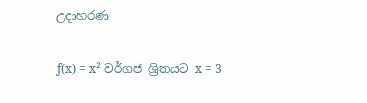උදාහරණ

ƒ(x) = x² වර්ගජ ශ්‍රිතයට x = 3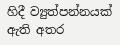හිදී ව්‍යුත්පන්නයක් ඇති අතර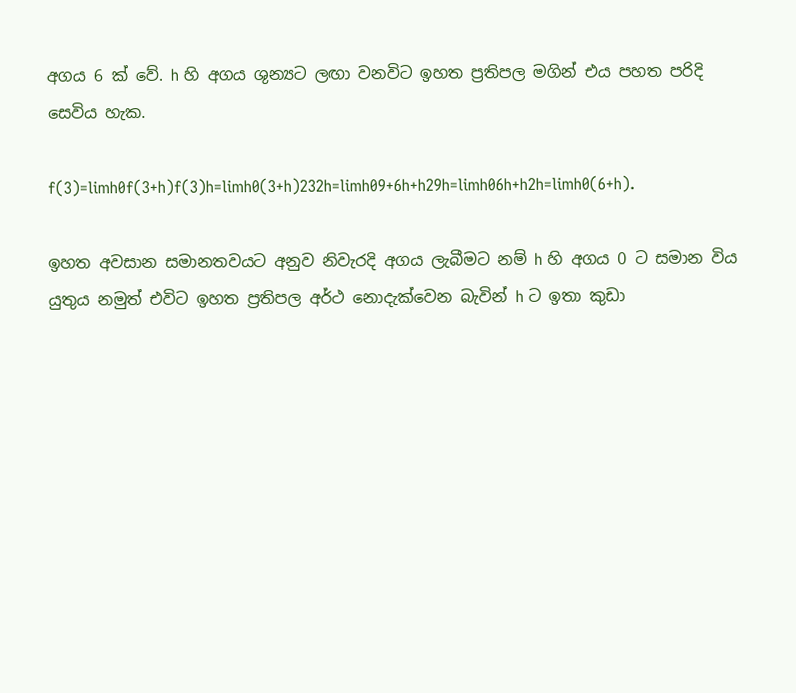අගය 6 ක් වේ. h හි අගය ශුන්‍යට ලඟා වනවිට ඉහත ප්‍රතිපල මගින් එය පහත පරිදි සෙවිය හැක.

f(3)=limh0f(3+h)f(3)h=limh0(3+h)232h=limh09+6h+h29h=limh06h+h2h=limh0(6+h).

ඉහත අවසාන සමානතවයට අනුව නිවැරදි අගය ලැබීමට නම් h හි අගය 0 ට සමාන විය යුතුය නමුත් එවිට ඉහත ප්‍රතිපල අර්ථ නොදැක්වෙන බැවින් h ට ඉතා කුඩා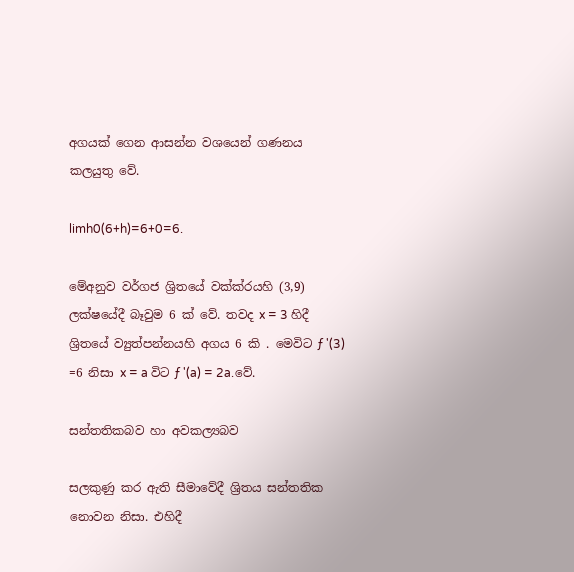අගයක් ගෙන ආසන්න වශයෙන් ගණනය කලයුතු වේ.

limh0(6+h)=6+0=6.

මේඅනුව වර්ගජ ශ්‍රිතයේ වක්ක්රයහි (3,9) ලක්ෂයේදී බෑවුම 6 ක් වේ. තවද x = 3 හිදී ශ්‍රිතයේ ව්‍යුත්පන්නයහි අගය 6 කි . මෙවිට ƒ '(3) =6 නිසා x = a විට ƒ '(a) = 2a.වේ.

සන්තතිකබව හා අවකල්‍යබව

සලකුණු කර ඇති සීමාවේදී ශ්‍රිතය සන්තතික නොවන නිසා. එහිදී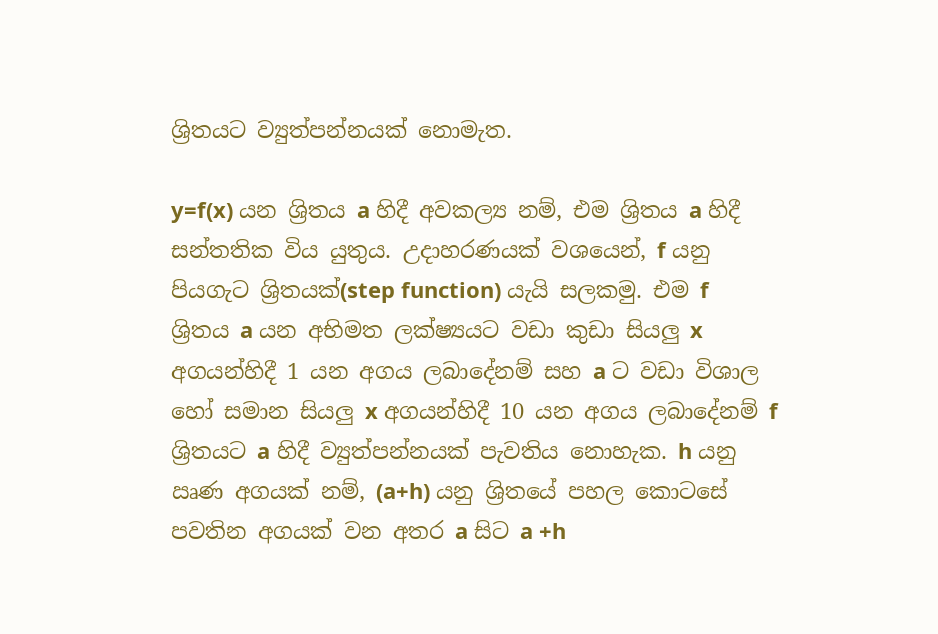ශ්‍රිතයට ව්‍යුත්පන්නයක් නොමැත.

y=f(x) යන ශ්‍රිතය a හිදී අවකල්‍ය නම්, එම ශ්‍රිතය a හිදී සන්තතික විය යුතුය. උදාහරණයක් වශයෙන්, f යනු පියගැට ශ්‍රිතයක්(step function) යැයි සලකමු. එම f ශ්‍රිතය a යන අභිමත ලක්ෂ්‍යයට වඩා කුඩා සියලු x අගයන්හිදී 1 යන අගය ලබාදේනම් සහ a ට වඩා විශාල හෝ සමාන සියලු x අගයන්හිදී 10 යන අගය ලබාදේනම් f ශ්‍රිතයට a හිදී ව්‍යුත්පන්නයක් පැවතිය නොහැක. h යනු ඍණ අගයක් නම්, (a+h) යනු ශ්‍රිතයේ පහල කොටසේ පවතින අගයක් වන අතර a සිට a +h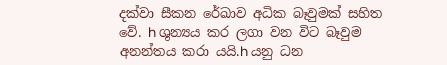දක්වා සීකන රේඛාව අධික බෑවුමක් සහිත වේ. h ශුන්‍යය කර ලගා වන විට බෑවුම අනන්තය කරා යයි.h යනු ධන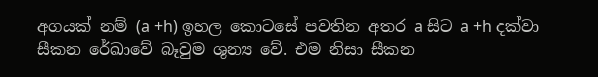අගයක් නම් (a +h) ඉහල කොටසේ පවතින අතර a සිට a +h දක්වා සීකන රේඛාවේ බෑවුම ශුන්‍ය වේ. එම නිසා සීකන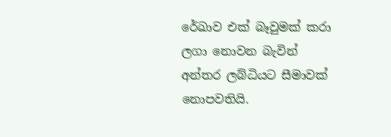රේඛාව එක් බෑවුමක් කරා ලගා නොවන බැවින් අන්තර ලබ්ධියට සීමාවක් නොපවතියි.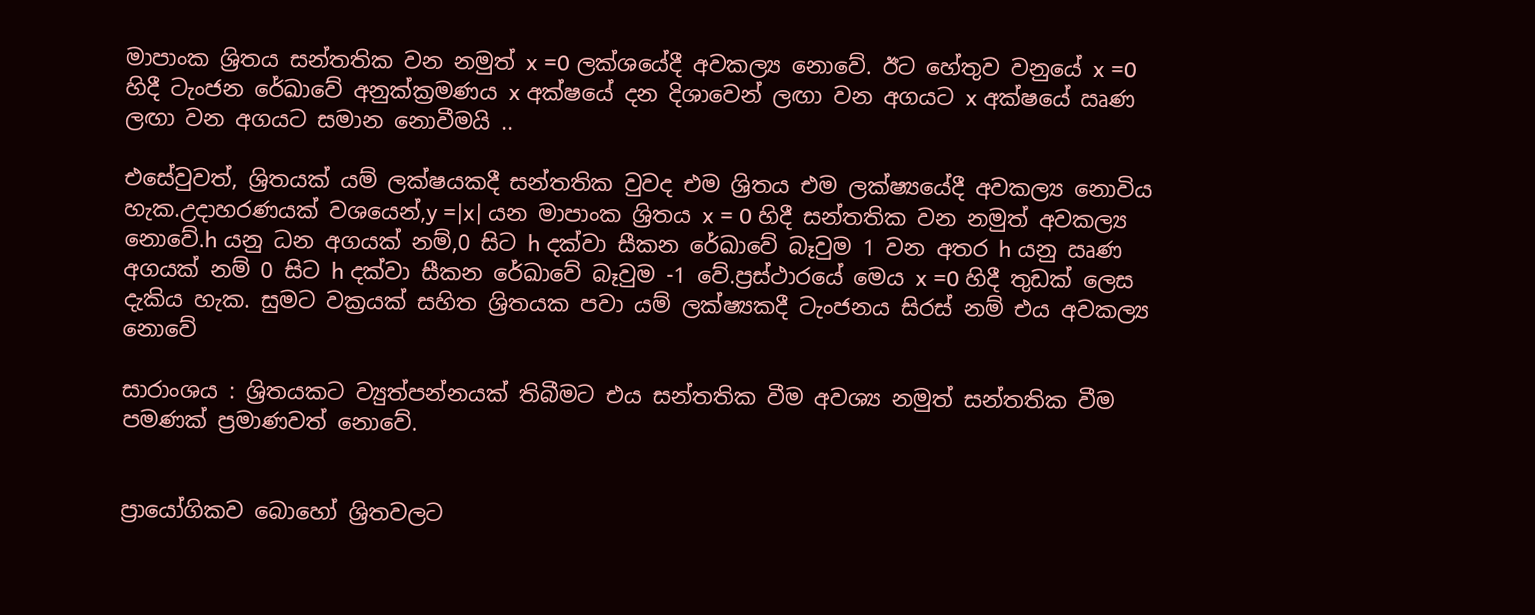මාපාංක ශ්‍රිතය සන්තතික වන නමුත් x =0 ලක්ශයේදී අවකල්‍ය නොවේ. ඊට හේතුව වනුයේ x =0 හිදී ටැංජන රේඛාවේ අනුක්ක්‍රමණය x අක්ෂයේ දන දිශාවෙන් ලඟා වන අගයට x අක්ෂයේ ඍණ ලඟා වන අගයට සමාන නොවීමයි ..

එසේවුවත්, ශ්‍රිතයක් යම් ලක්ෂයකදී සන්තතික වුවද එම ශ්‍රිතය එම ලක්ෂ්‍යයේදී අවකල්‍ය නොවිය හැක.උදාහරණයක් වශයෙන්,y =|x| යන මාපාංක ශ්‍රිතය x = 0 හිදී සන්තතික වන නමුත් අවකල්‍ය නොවේ.h යනු ධන අගයක් නම්,0 සිට h දක්වා සීකන රේඛාවේ බෑවුම 1 වන අතර h යනු ඍණ අගයක් නම් 0 සිට h දක්වා සීකන රේඛාවේ බෑවුම -1 වේ.ප්‍රස්ථාරයේ මෙය x =0 හිදී තුඩක් ලෙස දැකිය හැක. සුමට වක්‍රයක් සහිත ශ්‍රිතයක පවා යම් ලක්ෂ්‍යකදී ටැංජනය සිරස් නම් එය අවකල්‍ය නොවේ

සාරාංශය : ශ්‍රිතයකට ව්‍යුත්පන්නයක් තිබීමට එය සන්තතික වීම අවශ්‍ය නමුත් සන්තතික වීම පමණක් ප්‍රමාණවත් නොවේ.


ප්‍රායෝගිකව බොහෝ ශ්‍රිතවලට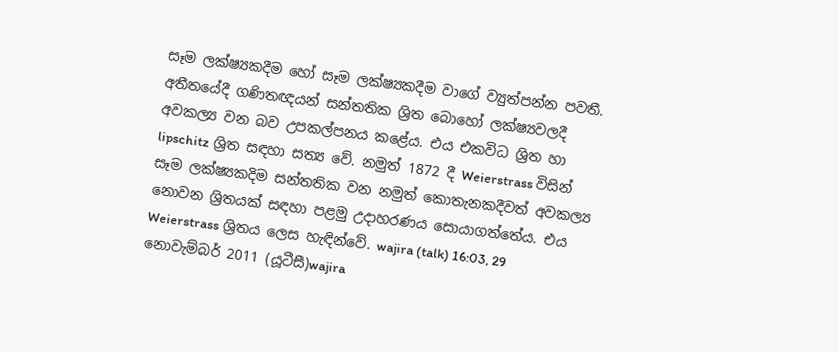සෑම ලක්ෂ්‍යකදීම හෝ සෑම ලක්ෂ්‍යකදීම වාගේ ව්‍යුත්පන්න පවතී. අතීතයේදී ගණිතඥයන් සන්තතික ශ්‍රිත බොහෝ ලක්ෂ්‍යවලදී අවකල්‍ය වන බව උපකල්පනය කළේය. එය එකවිධ ශ්‍රිත හා lipschitz ශ්‍රිත සඳහා සත්‍ය වේ. නමුත් 1872 දී Weierstrass විසින් සෑම ලක්ෂ්‍යකදිම සන්තතික වන නමුත් කොතැනකදීවත් අවකල්‍ය නොවන ශ්‍රිතයක් සඳහා පළමු උදාහරණය සොයාගත්තේය. එය Weierstrass ශ්‍රිතය ලෙස හැඳින්වේ. wajira (talk) 16:03, 29 නොවැම්බර් 2011 (යූටීසී)wajira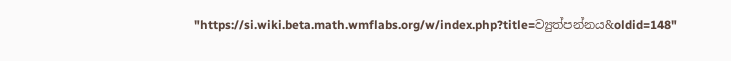"https://si.wiki.beta.math.wmflabs.org/w/index.php?title=ව්‍යුත්පන්නය&oldid=148"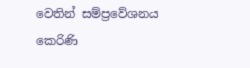වෙතින් සම්ප්‍රවේශනය කෙරිණි